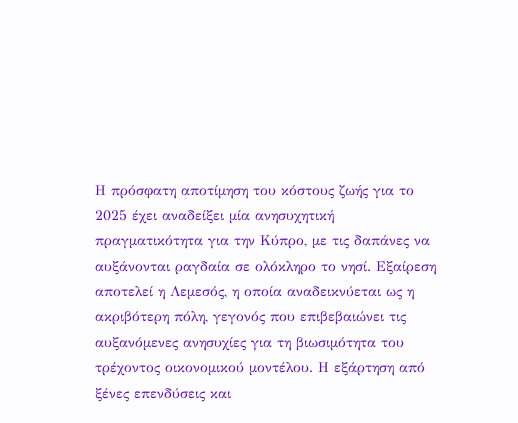Η πρόσφατη αποτίμηση του κόστους ζωής για το 2025 έχει αναδείξει μία ανησυχητική πραγματικότητα για την Κύπρο, με τις δαπάνες να αυξάνονται ραγδαία σε ολόκληρο το νησί. Εξαίρεση αποτελεί η Λεμεσός, η οποία αναδεικνύεται ως η ακριβότερη πόλη, γεγονός που επιβεβαιώνει τις αυξανόμενες ανησυχίες για τη βιωσιμότητα του τρέχοντος οικονομικού μοντέλου. Η εξάρτηση από ξένες επενδύσεις και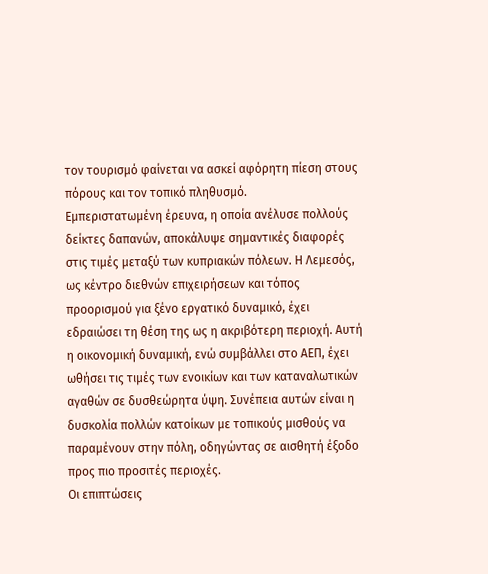τον τουρισμό φαίνεται να ασκεί αφόρητη πίεση στους πόρους και τον τοπικό πληθυσμό.
Εμπεριστατωμένη έρευνα, η οποία ανέλυσε πολλούς δείκτες δαπανών, αποκάλυψε σημαντικές διαφορές στις τιμές μεταξύ των κυπριακών πόλεων. Η Λεμεσός, ως κέντρο διεθνών επιχειρήσεων και τόπος προορισμού για ξένο εργατικό δυναμικό, έχει εδραιώσει τη θέση της ως η ακριβότερη περιοχή. Αυτή η οικονομική δυναμική, ενώ συμβάλλει στο ΑΕΠ, έχει ωθήσει τις τιμές των ενοικίων και των καταναλωτικών αγαθών σε δυσθεώρητα ύψη. Συνέπεια αυτών είναι η δυσκολία πολλών κατοίκων με τοπικούς μισθούς να παραμένουν στην πόλη, οδηγώντας σε αισθητή έξοδο προς πιο προσιτές περιοχές.
Οι επιπτώσεις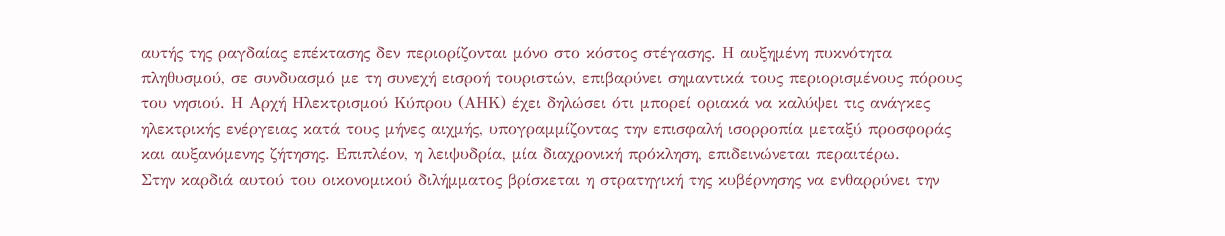αυτής της ραγδαίας επέκτασης δεν περιορίζονται μόνο στο κόστος στέγασης. Η αυξημένη πυκνότητα πληθυσμού, σε συνδυασμό με τη συνεχή εισροή τουριστών, επιβαρύνει σημαντικά τους περιορισμένους πόρους του νησιού. Η Αρχή Ηλεκτρισμού Κύπρου (ΑΗΚ) έχει δηλώσει ότι μπορεί οριακά να καλύψει τις ανάγκες ηλεκτρικής ενέργειας κατά τους μήνες αιχμής, υπογραμμίζοντας την επισφαλή ισορροπία μεταξύ προσφοράς και αυξανόμενης ζήτησης. Επιπλέον, η λειψυδρία, μία διαχρονική πρόκληση, επιδεινώνεται περαιτέρω.
Στην καρδιά αυτού του οικονομικού διλήμματος βρίσκεται η στρατηγική της κυβέρνησης να ενθαρρύνει την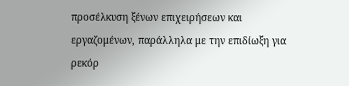προσέλκυση ξένων επιχειρήσεων και εργαζομένων, παράλληλα με την επιδίωξη για ρεκόρ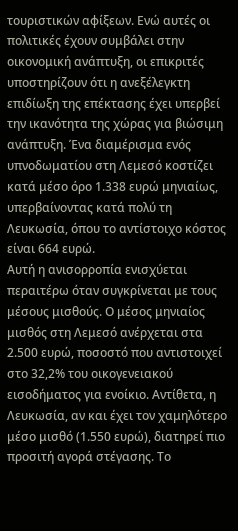τουριστικών αφίξεων. Ενώ αυτές οι πολιτικές έχουν συμβάλει στην οικονομική ανάπτυξη, οι επικριτές υποστηρίζουν ότι η ανεξέλεγκτη επιδίωξη της επέκτασης έχει υπερβεί την ικανότητα της χώρας για βιώσιμη ανάπτυξη. Ένα διαμέρισμα ενός υπνοδωματίου στη Λεμεσό κοστίζει κατά μέσο όρο 1.338 ευρώ μηνιαίως, υπερβαίνοντας κατά πολύ τη Λευκωσία, όπου το αντίστοιχο κόστος είναι 664 ευρώ.
Αυτή η ανισορροπία ενισχύεται περαιτέρω όταν συγκρίνεται με τους μέσους μισθούς. Ο μέσος μηνιαίος μισθός στη Λεμεσό ανέρχεται στα 2.500 ευρώ, ποσοστό που αντιστοιχεί στο 32,2% του οικογενειακού εισοδήματος για ενοίκιο. Αντίθετα, η Λευκωσία, αν και έχει τον χαμηλότερο μέσο μισθό (1.550 ευρώ), διατηρεί πιο προσιτή αγορά στέγασης. Το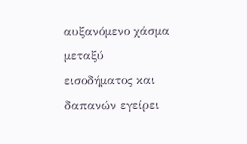αυξανόμενο χάσμα μεταξύ εισοδήματος και δαπανών εγείρει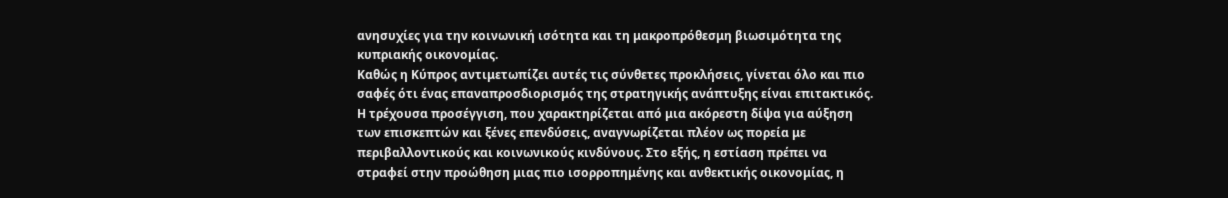ανησυχίες για την κοινωνική ισότητα και τη μακροπρόθεσμη βιωσιμότητα της κυπριακής οικονομίας.
Καθώς η Κύπρος αντιμετωπίζει αυτές τις σύνθετες προκλήσεις, γίνεται όλο και πιο σαφές ότι ένας επαναπροσδιορισμός της στρατηγικής ανάπτυξης είναι επιτακτικός. Η τρέχουσα προσέγγιση, που χαρακτηρίζεται από μια ακόρεστη δίψα για αύξηση των επισκεπτών και ξένες επενδύσεις, αναγνωρίζεται πλέον ως πορεία με περιβαλλοντικούς και κοινωνικούς κινδύνους. Στο εξής, η εστίαση πρέπει να στραφεί στην προώθηση μιας πιο ισορροπημένης και ανθεκτικής οικονομίας, η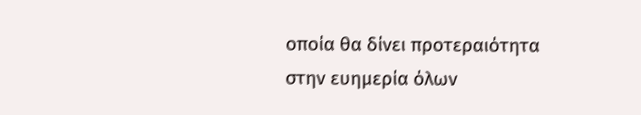οποία θα δίνει προτεραιότητα στην ευημερία όλων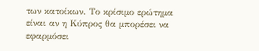των κατοίκων. Το κρίσιμο ερώτημα είναι αν η Κύπρος θα μπορέσει να εφαρμόσει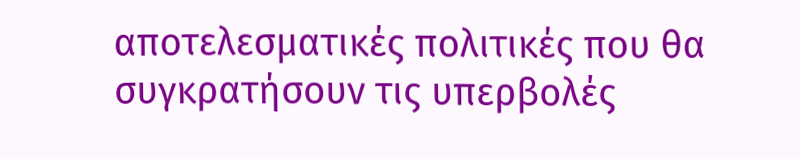αποτελεσματικές πολιτικές που θα συγκρατήσουν τις υπερβολές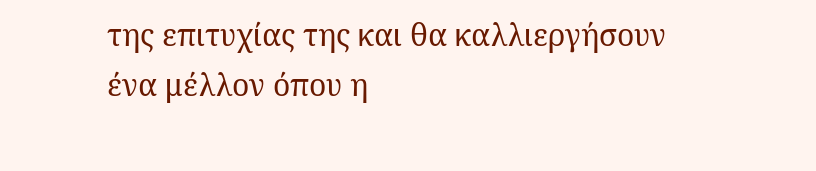της επιτυχίας της και θα καλλιεργήσουν ένα μέλλον όπου η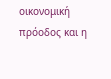οικονομική πρόοδος και η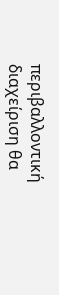περιβαλλοντική διαχείριση θα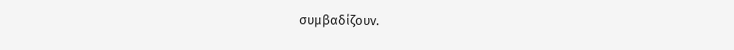συμβαδίζουν.